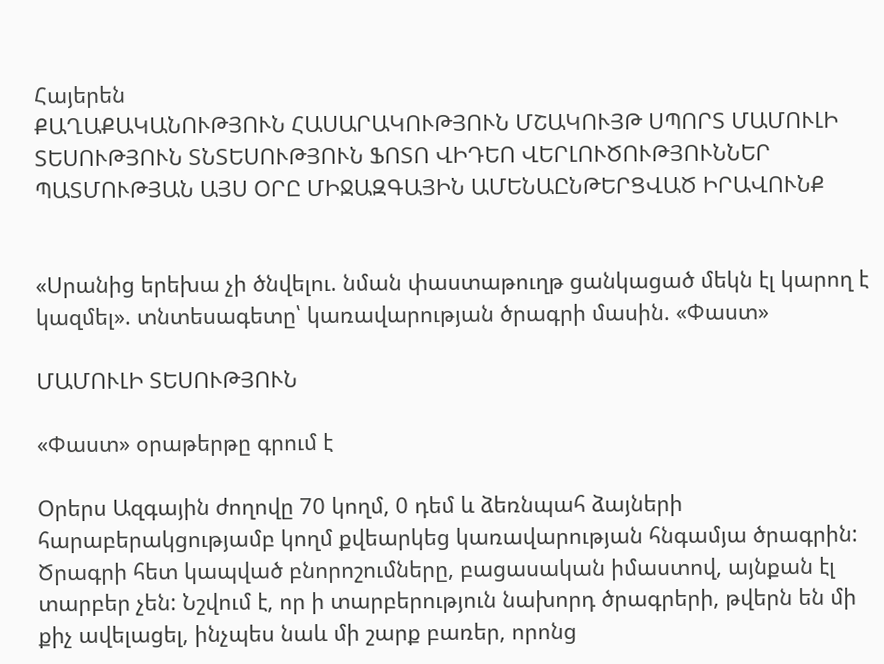Հայերեն
ՔԱՂԱՔԱԿԱՆՈՒԹՅՈՒՆ ՀԱՍԱՐԱԿՈՒԹՅՈՒՆ ՄՇԱԿՈՒՅԹ ՍՊՈՐՏ ՄԱՄՈՒԼԻ ՏԵՍՈՒԹՅՈՒՆ ՏՆՏԵՍՈՒԹՅՈՒՆ ՖՈՏՈ ՎԻԴԵՈ ՎԵՐԼՈՒԾՈՒԹՅՈՒՆՆԵՐ ՊԱՏՄՈՒԹՅԱՆ ԱՅՍ ՕՐԸ ՄԻՋԱԶԳԱՅԻՆ ԱՄԵՆԱԸՆԹԵՐՑՎԱԾ ԻՐԱՎՈՒՆՔ


«Սրանից երեխա չի ծնվելու. նման փաստաթուղթ ցանկացած մեկն էլ կարող է կազմել». տնտեսագետը՝ կառավարության ծրագրի մասին. «Փաստ»

ՄԱՄՈՒԼԻ ՏԵՍՈՒԹՅՈՒՆ

«Փաստ» օրաթերթը գրում է

Օրերս Ազգային ժողովը 70 կողմ, 0 դեմ և ձեռնպահ ձայների հարաբերակցությամբ կողմ քվեարկեց կառավարության հնգամյա ծրագրին: Ծրագրի հետ կապված բնորոշումները, բացասական իմաստով, այնքան էլ տարբեր չեն: Նշվում է, որ ի տարբերություն նախորդ ծրագրերի, թվերն են մի քիչ ավելացել, ինչպես նաև մի շարք բառեր, որոնց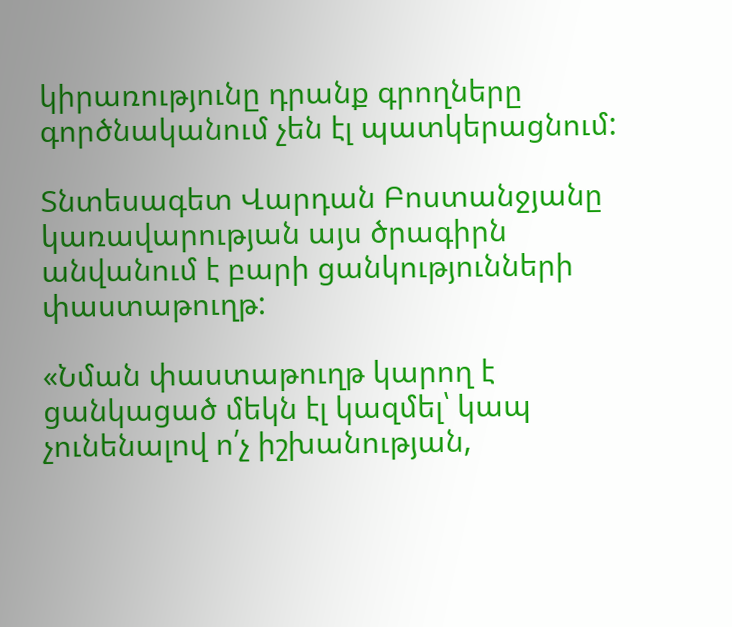կիրառությունը դրանք գրողները գործնականում չեն էլ պատկերացնում:

Տնտեսագետ Վարդան Բոստանջյանը կառավարության այս ծրագիրն անվանում է բարի ցանկությունների փաստաթուղթ:

«Նման փաստաթուղթ կարող է ցանկացած մեկն էլ կազմել՝ կապ չունենալով ո՛չ իշխանության,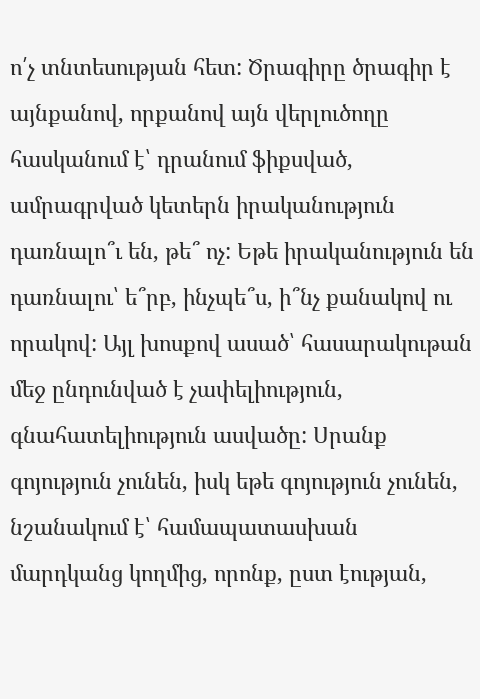ո՛չ տնտեսության հետ: Ծրագիրը ծրագիր է այնքանով, որքանով այն վերլուծողը հասկանում է՝ դրանում ֆիքսված, ամրագրված կետերն իրականություն դառնալո՞ւ են, թե՞ ոչ: Եթե իրականություն են դառնալու՝ ե՞րբ, ինչպե՞ս, ի՞նչ քանակով ու որակով: Այլ խոսքով ասած՝ հասարակութան մեջ ընդունված է չափելիություն, գնահատելիություն ասվածը: Սրանք գոյություն չունեն, իսկ եթե գոյություն չունեն, նշանակում է՝ համապատասխան մարդկանց կողմից, որոնք, ըստ էության,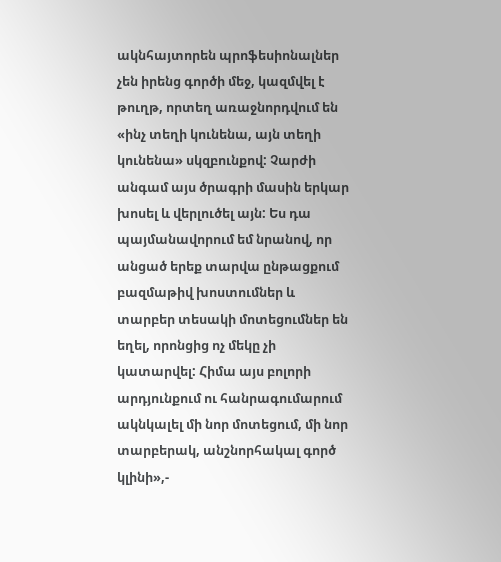ակնհայտորեն պրոֆեսիոնալներ չեն իրենց գործի մեջ, կազմվել է թուղթ, որտեղ առաջնորդվում են «ինչ տեղի կունենա, այն տեղի կունենա» սկզբունքով: Չարժի անգամ այս ծրագրի մասին երկար խոսել և վերլուծել այն: Ես դա պայմանավորում եմ նրանով, որ անցած երեք տարվա ընթացքում բազմաթիվ խոստումներ և տարբեր տեսակի մոտեցումներ են եղել, որոնցից ոչ մեկը չի կատարվել: Հիմա այս բոլորի արդյունքում ու հանրագումարում ակնկալել մի նոր մոտեցում, մի նոր տարբերակ, անշնորհակալ գործ կլինի»,-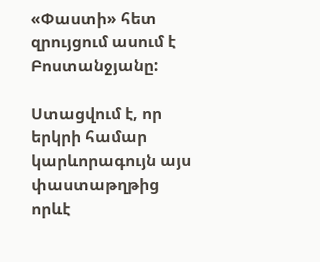«Փաստի» հետ զրույցում ասում է Բոստանջյանը:

Ստացվում է, որ երկրի համար կարևորագույն այս փաստաթղթից որևէ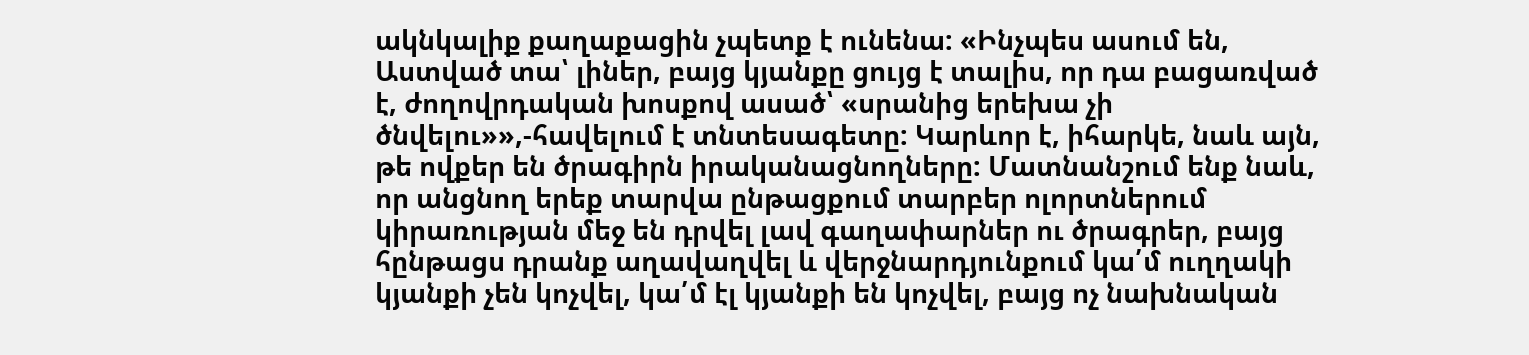ակնկալիք քաղաքացին չպետք է ունենա: «Ինչպես ասում են, Աստված տա՝ լիներ, բայց կյանքը ցույց է տալիս, որ դա բացառված է, ժողովրդական խոսքով ասած՝ «սրանից երեխա չի ծնվելու»»,-հավելում է տնտեսագետը: Կարևոր է, իհարկե, նաև այն, թե ովքեր են ծրագիրն իրականացնողները: Մատնանշում ենք նաև, որ անցնող երեք տարվա ընթացքում տարբեր ոլորտներում կիրառության մեջ են դրվել լավ գաղափարներ ու ծրագրեր, բայց հընթացս դրանք աղավաղվել և վերջնարդյունքում կա՛մ ուղղակի կյանքի չեն կոչվել, կա՛մ էլ կյանքի են կոչվել, բայց ոչ նախնական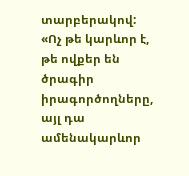տարբերակով: «Ոչ թե կարևոր է, թե ովքեր են ծրագիր իրագործողները, այլ դա ամենակարևոր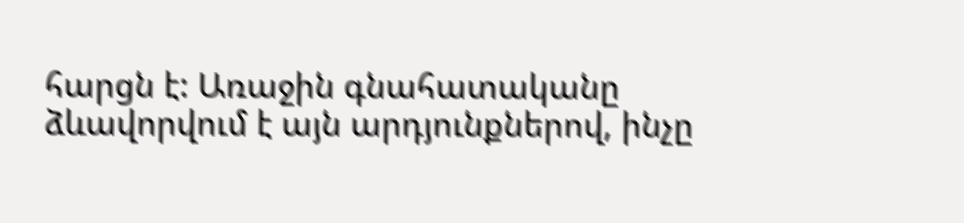հարցն է: Առաջին գնահատականը ձևավորվում է այն արդյունքներով, ինչը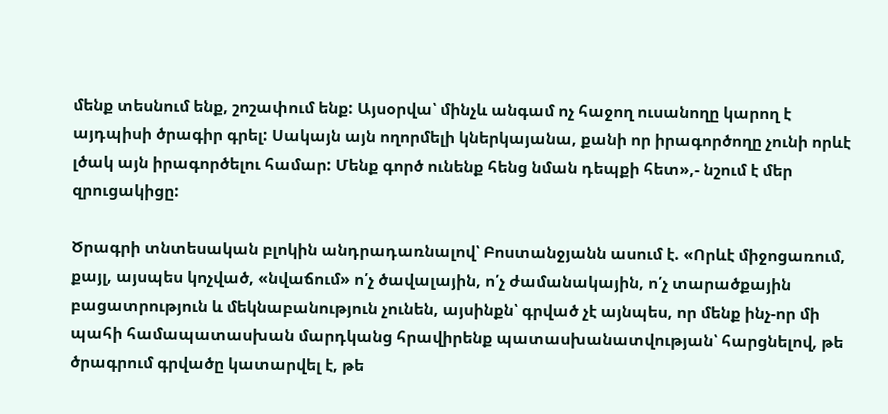մենք տեսնում ենք, շոշափում ենք: Այսօրվա՝ մինչև անգամ ոչ հաջող ուսանողը կարող է այդպիսի ծրագիր գրել: Սակայն այն ողորմելի կներկայանա, քանի որ իրագործողը չունի որևէ լծակ այն իրագործելու համար: Մենք գործ ունենք հենց նման դեպքի հետ»,- նշում է մեր զրուցակիցը:

Ծրագրի տնտեսական բլոկին անդրադառնալով՝ Բոստանջյանն ասում է. «Որևէ միջոցառում, քայլ, այսպես կոչված, «նվաճում» ո՛չ ծավալային, ո՛չ ժամանակային, ո՛չ տարածքային բացատրություն և մեկնաբանություն չունեն, այսինքն՝ գրված չէ այնպես, որ մենք ինչ-որ մի պահի համապատասխան մարդկանց հրավիրենք պատասխանատվության՝ հարցնելով, թե ծրագրում գրվածը կատարվել է, թե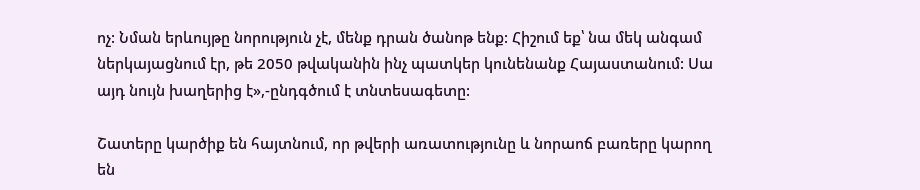ոչ: Նման երևույթը նորություն չէ, մենք դրան ծանոթ ենք: Հիշում եք՝ նա մեկ անգամ ներկայացնում էր, թե 2050 թվականին ինչ պատկեր կունենանք Հայաստանում: Սա այդ նույն խաղերից է»,-ընդգծում է տնտեսագետը:

Շատերը կարծիք են հայտնում, որ թվերի առատությունը և նորաոճ բառերը կարող են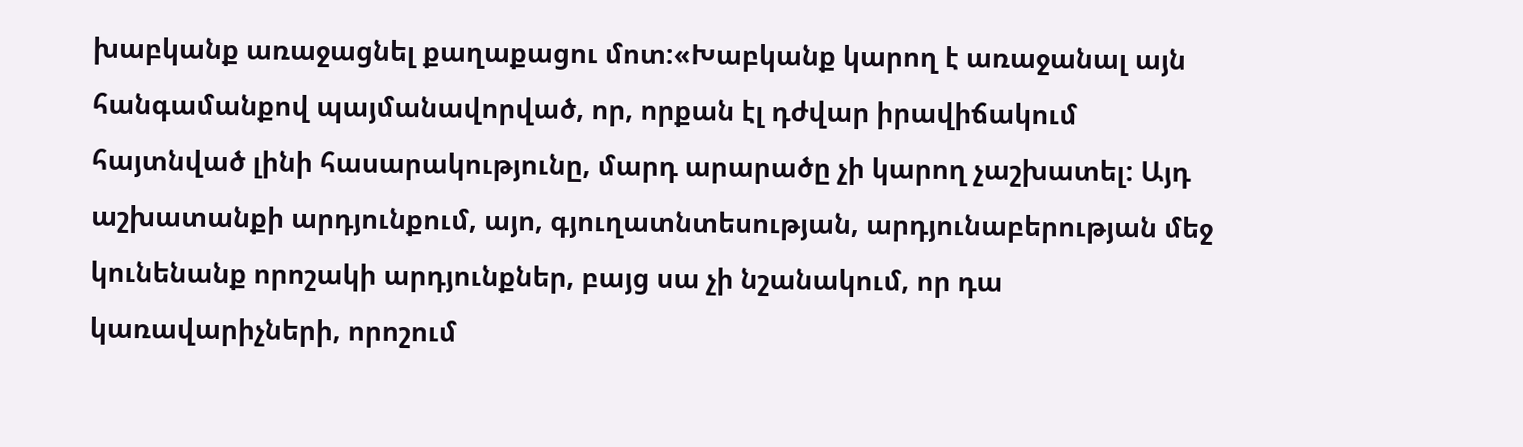խաբկանք առաջացնել քաղաքացու մոտ:«Խաբկանք կարող է առաջանալ այն հանգամանքով պայմանավորված, որ, որքան էլ դժվար իրավիճակում հայտնված լինի հասարակությունը, մարդ արարածը չի կարող չաշխատել: Այդ աշխատանքի արդյունքում, այո, գյուղատնտեսության, արդյունաբերության մեջ կունենանք որոշակի արդյունքներ, բայց սա չի նշանակում, որ դա կառավարիչների, որոշում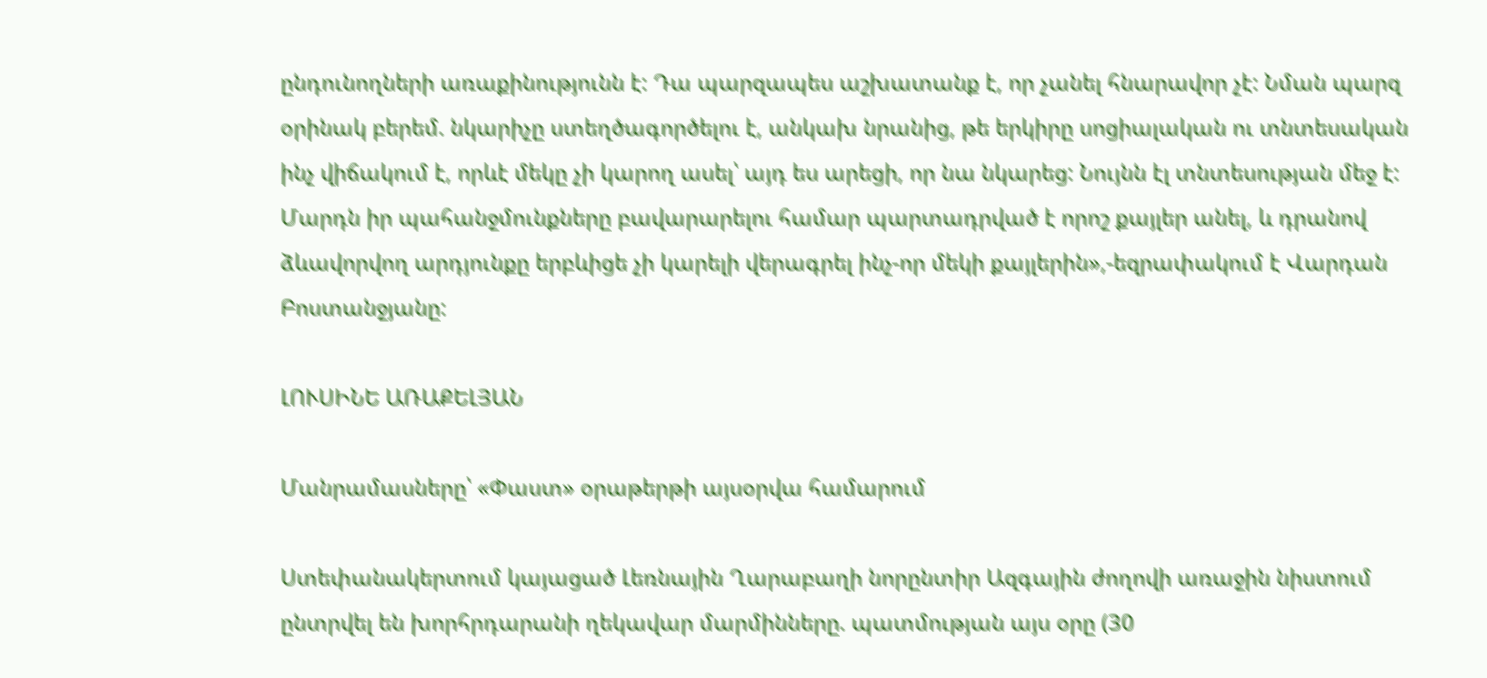ընդունողների առաքինությունն է: Դա պարզապես աշխատանք է, որ չանել հնարավոր չէ: Նման պարզ օրինակ բերեմ. նկարիչը ստեղծագործելու է, անկախ նրանից, թե երկիրը սոցիալական ու տնտեսական ինչ վիճակում է, որևէ մեկը չի կարող ասել՝ այդ ես արեցի, որ նա նկարեց: Նույնն էլ տնտեսության մեջ է: Մարդն իր պահանջմունքները բավարարելու համար պարտադրված է որոշ քայլեր անել, և դրանով ձևավորվող արդյունքը երբևիցե չի կարելի վերագրել ինչ-որ մեկի քայլերին»,-եզրափակում է Վարդան Բոստանջյանը:

ԼՈՒՍԻՆԵ ԱՌԱՔԵԼՅԱՆ

Մանրամասները՝ «Փաստ» օրաթերթի այսօրվա համարում

Ստեփանակերտում կայացած Լեռնային Ղարաբաղի նորընտիր Ազգային ժողովի առաջին նիստում ընտրվել են խորհրդարանի ղեկավար մարմինները. պատմության այս օրը (30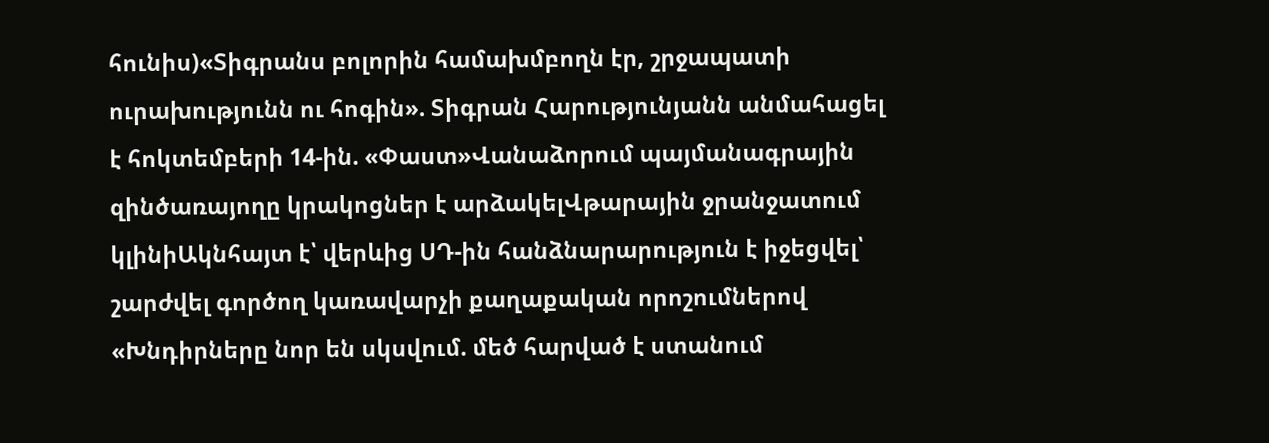հունիս)«Տիգրանս բոլորին համախմբողն էր, շրջապատի ուրախությունն ու հոգին». Տիգրան Հարությունյանն անմահացել է հոկտեմբերի 14-ին. «Փաստ»Վանաձորում պայմանագրային զինծառայողը կրակոցներ է արձակելՎթարային ջրանջատում կլինիԱկնհայտ է՝ վերևից ՍԴ-ին հանձնարարություն է իջեցվել՝ շարժվել գործող կառավարչի քաղաքական որոշումներով «Խնդիրները նոր են սկսվում. մեծ հարված է ստանում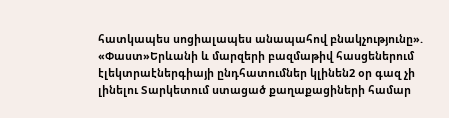հատկապես սոցիալապես անապահով բնակչությունը». «Փաստ»Երևանի և մարզերի բազմաթիվ հասցեներում էլեկտրաէներգիայի ընդհատումներ կլինեն2 օր գազ չի լինելու Տարկետում ստացած քաղաքացիների համար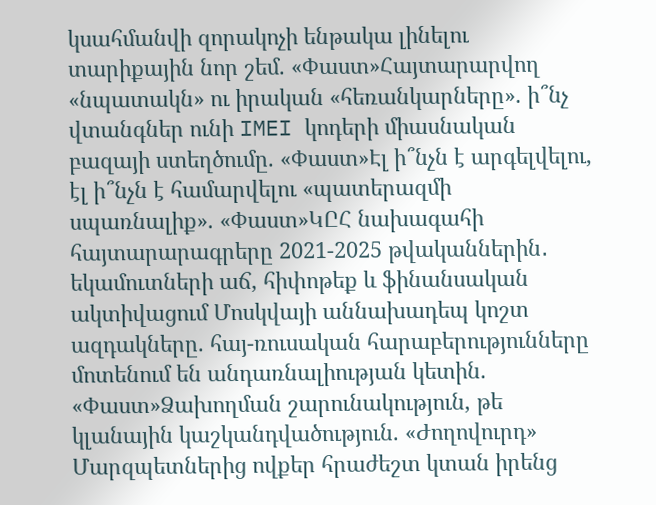կսահմանվի զորակոչի ենթակա լինելու տարիքային նոր շեմ. «Փաստ»Հայտարարվող «նպատակն» ու իրական «հեռանկարները». ի՞նչ վտանգներ ունի IMEI կոդերի միասնական բազայի ստեղծումը. «Փաստ»Էլ ի՞նչն է արգելվելու, էլ ի՞նչն է համարվելու «պատերազմի սպառնալիք». «Փաստ»ԿԸՀ նախագահի հայտարարագրերը 2021-2025 թվականներին․ եկամուտների աճ, հիփոթեք և ֆինանսական ակտիվացում Մոսկվայի աննախադեպ կոշտ ազդակները. հայ-ռուսական հարաբերությունները մոտենում են անդառնալիության կետին. «Փաստ»Ձախողման շարունակություն, թե կլանային կաշկանդվածություն. «Ժողովուրդ» Մարզպետներից ովքեր հրաժեշտ կտան իրենց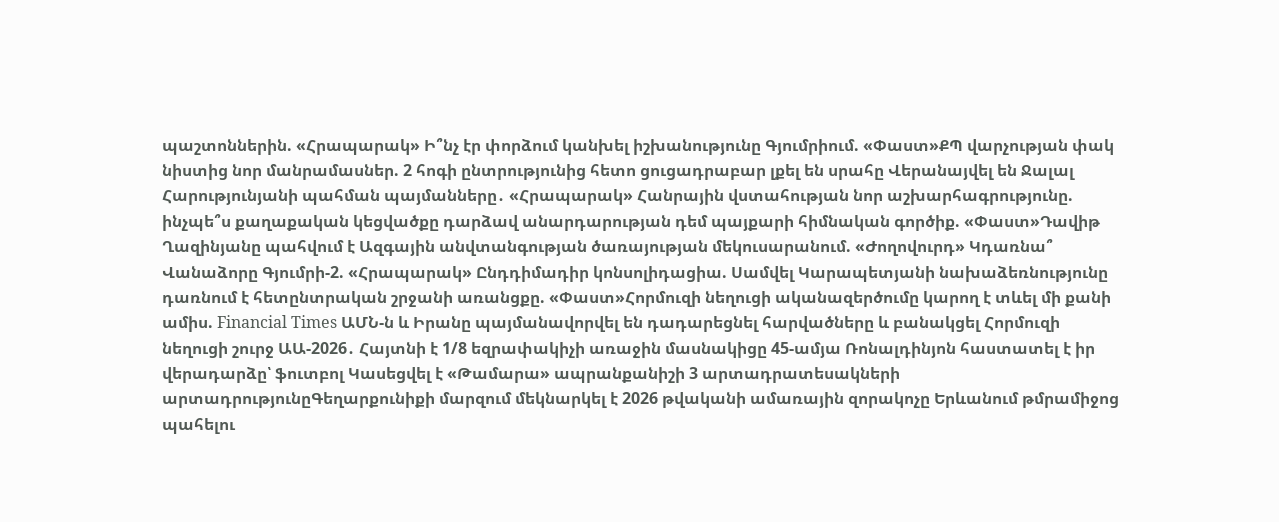պաշտոններին. «Հրապարակ» Ի՞նչ էր փորձում կանխել իշխանությունը Գյումրիում. «Փաստ»ՔՊ վարչության փակ նիստից նոր մանրամասներ. 2 հոգի ընտրությունից հետո ցուցադրաբար լքել են սրահը Վերանայվել են Ջալալ Հարությունյանի պահման պայմանները․ «Հրապարակ» Հանրային վստահության նոր աշխարհագրությունը. ինչպե՞ս քաղաքական կեցվածքը դարձավ անարդարության դեմ պայքարի հիմնական գործիք. «Փաստ»Դավիթ Ղազինյանը պահվում է Ազգային անվտանգության ծառայության մեկուսարանում. «Ժողովուրդ» Կդառնա՞ Վանաձորը Գյումրի-2. «Հրապարակ» Ընդդիմադիր կոնսոլիդացիա. Սամվել Կարապետյանի նախաձեռնությունը դառնում է հետընտրական շրջանի առանցքը. «Փաստ»Հորմուզի նեղուցի ականազերծումը կարող է տևել մի քանի ամիս. Financial Times ԱՄՆ-ն և Իրանը պայմանավորվել են դադարեցնել հարվածները և բանակցել Հորմուզի նեղուցի շուրջ ԱԱ-2026․ Հայտնի է 1/8 եզրափակիչի առաջին մասնակիցը 45-ամյա Ռոնալդինյոն հաստատել է իր վերադարձը՝ ֆուտբոլ Կասեցվել է «Թամարա» ապրանքանիշի 3 արտադրատեսակների արտադրությունըԳեղարքունիքի մարզում մեկնարկել է 2026 թվականի ամառային զորակոչը Երևանում թմրամիջոց պահելու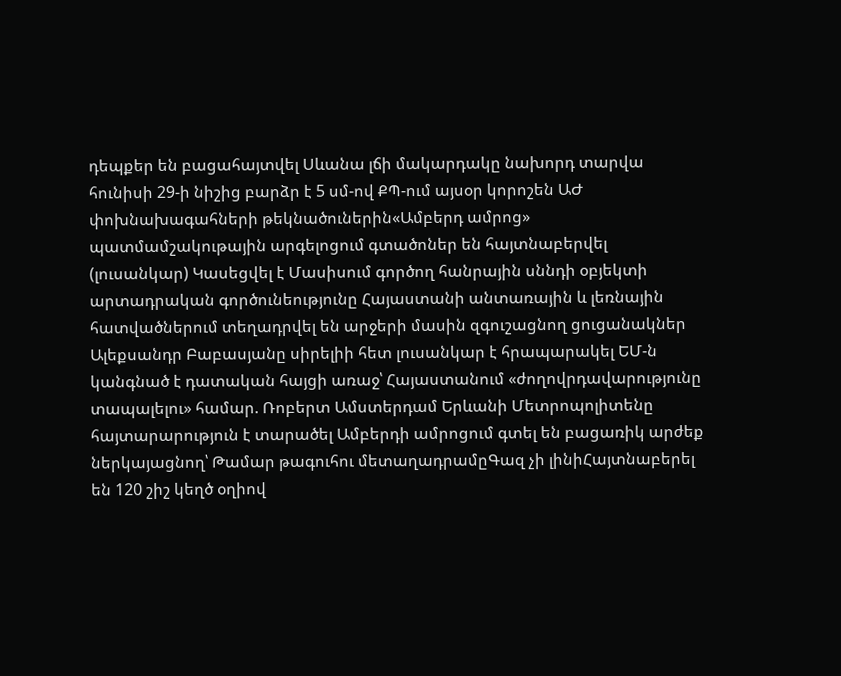դեպքեր են բացահայտվել Սևանա լճի մակարդակը նախորդ տարվա հունիսի 29-ի նիշից բարձր է 5 սմ-ով ՔՊ-ում այսօր կորոշեն ԱԺ փոխնախագահների թեկնածուներին«Ամբերդ ամրոց» պատմամշակութային արգելոցում գտածոներ են հայտնաբերվել (լուսանկար) Կասեցվել է Մասիսում գործող հանրային սննդի օբյեկտի արտադրական գործունեությունը Հայաստանի անտառային և լեռնային հատվածներում տեղադրվել են արջերի մասին զգուշացնող ցուցանակներ Ալեքսանդր Բաբասյանը սիրելիի հետ լուսանկար է հրապարակել ԵՄ-ն կանգնած է դատական հայցի առաջ՝ Հայաստանում «ժողովրդավարությունը տապալելու» համար. Ռոբերտ Ամստերդամ Երևանի Մետրոպոլիտենը հայտարարություն է տարածել Ամբերդի ամրոցում գտել են բացառիկ արժեք ներկայացնող՝ Թամար թագուհու մետաղադրամըԳազ չի լինիՀայտնաբերել են 120 շիշ կեղծ օղիով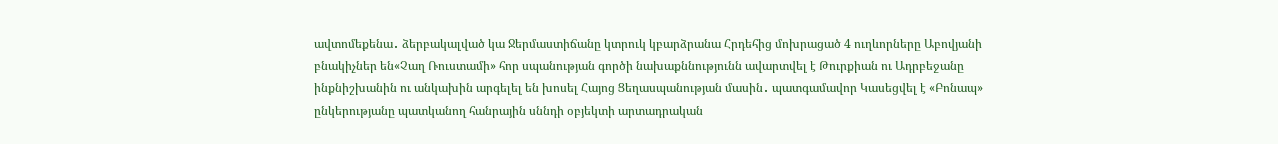ավտոմեքենա․ ձերբակալված կա Ջերմաստիճանը կտրուկ կբարձրանա Հրդեհից մոխրացած 4 ուղևորները Աբովյանի բնակիչներ են«Չաղ Ռուստամի» հոր սպանության գործի նախաքննությունն ավարտվել է Թուրքիան ու Ադրբեջանը ինքնիշխանին ու անկախին արգելել են խոսել Հայոց Ցեղասպանության մասին․ պատգամավոր Կասեցվել է «Բոնապ» ընկերությանը պատկանող հանրային սննդի օբյեկտի արտադրական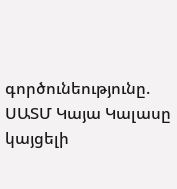գործունեությունը. ՍԱՏՄ Կայա Կալասը կայցելի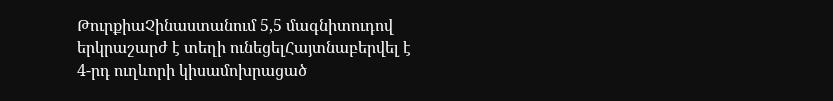ԹուրքիաՉինաստանում 5,5 մագնիտուդով երկրաշարժ է տեղի ունեցելՀայտնաբերվել է 4-րդ ուղևորի կիսամոխրացած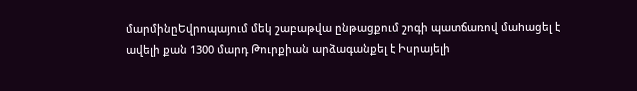մարմինըԵվրոպայում մեկ շաբաթվա ընթացքում շոգի պատճառով մաhացել է ավելի քան 1300 մարդ Թուրքիան արձագանքել է Իսրայելի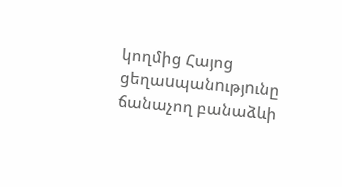կողմից Հայոց ցեղաuպանnւթյnւնը ճանաչող բանաձևի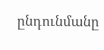ընդունմանը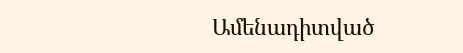Ամենադիտված